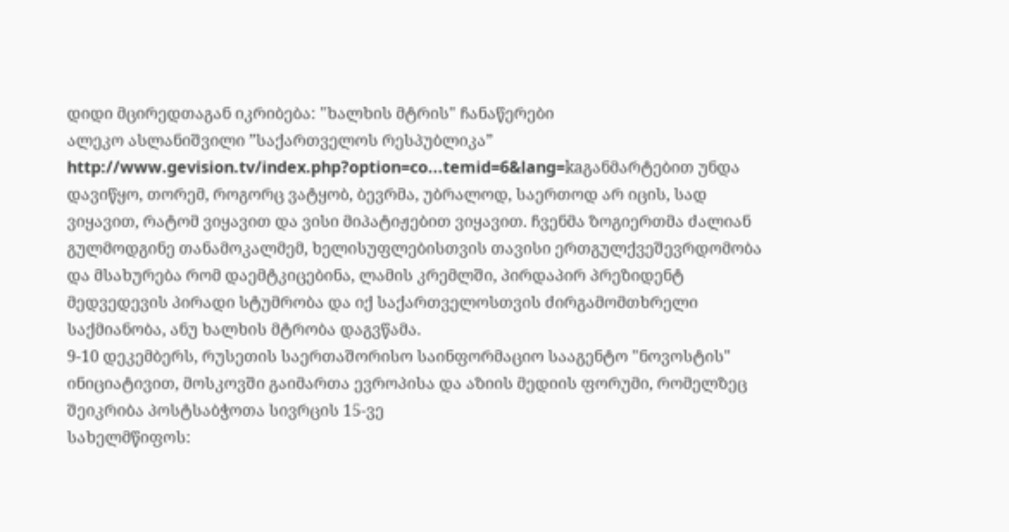დიდი მცირედთაგან იკრიბება: "ხალხის მტრის" ჩანაწერები
ალეკო ასლანიშვილი ”საქართველოს რესპუბლიკა”
http://www.gevision.tv/index.php?option=co...temid=6&lang=kaგანმარტებით უნდა დავიწყო, თორემ, როგორც ვატყობ, ბევრმა, უბრალოდ, საერთოდ არ იცის, სად ვიყავით, რატომ ვიყავით და ვისი მიპატიჟებით ვიყავით. ჩვენმა ზოგიერთმა ძალიან გულმოდგინე თანამოკალმემ, ხელისუფლებისთვის თავისი ერთგულქვეშევრდომობა და მსახურება რომ დაემტკიცებინა, ლამის კრემლში, პირდაპირ პრეზიდენტ მედვედევის პირადი სტუმრობა და იქ საქართველოსთვის ძირგამომთხრელი საქმიანობა, ანუ ხალხის მტრობა დაგვწამა.
9-10 დეკემბერს, რუსეთის საერთაშორისო საინფორმაციო სააგენტო "ნოვოსტის" ინიციატივით, მოსკოვში გაიმართა ევროპისა და აზიის მედიის ფორუმი, რომელზეც შეიკრიბა პოსტსაბჭოთა სივრცის 15-ვე
სახელმწიფოს: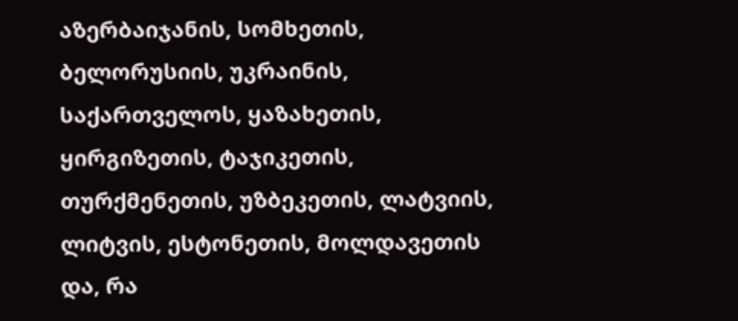აზერბაიჯანის, სომხეთის, ბელორუსიის, უკრაინის, საქართველოს, ყაზახეთის, ყირგიზეთის, ტაჯიკეთის, თურქმენეთის, უზბეკეთის, ლატვიის, ლიტვის, ესტონეთის, მოლდავეთის და, რა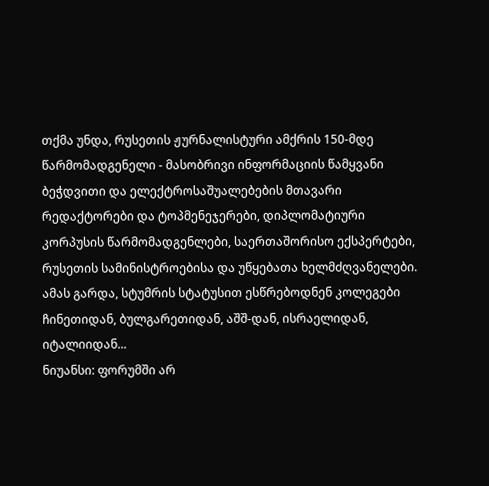თქმა უნდა, რუსეთის ჟურნალისტური ამქრის 150-მდე წარმომადგენელი - მასობრივი ინფორმაციის წამყვანი ბეჭდვითი და ელექტროსაშუალებების მთავარი რედაქტორები და ტოპმენეჯერები, დიპლომატიური კორპუსის წარმომადგენლები, საერთაშორისო ექსპერტები, რუსეთის სამინისტროებისა და უწყებათა ხელმძღვანელები. ამას გარდა, სტუმრის სტატუსით ესწრებოდნენ კოლეგები ჩინეთიდან, ბულგარეთიდან, აშშ-დან, ისრაელიდან, იტალიიდან...
ნიუანსი: ფორუმში არ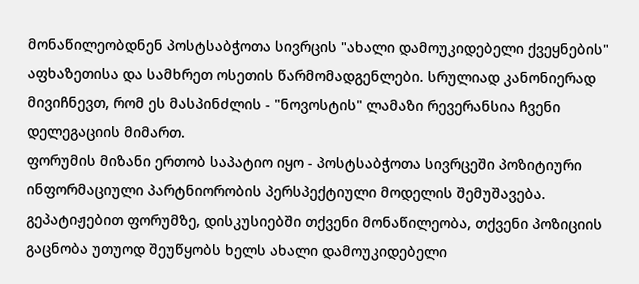მონაწილეობდნენ პოსტსაბჭოთა სივრცის "ახალი დამოუკიდებელი ქვეყნების" აფხაზეთისა და სამხრეთ ოსეთის წარმომადგენლები. სრულიად კანონიერად მივიჩნევთ, რომ ეს მასპინძლის - "ნოვოსტის" ლამაზი რევერანსია ჩვენი დელეგაციის მიმართ.
ფორუმის მიზანი ერთობ საპატიო იყო - პოსტსაბჭოთა სივრცეში პოზიტიური ინფორმაციული პარტნიორობის პერსპექტიული მოდელის შემუშავება.
გეპატიჟებით ფორუმზე, დისკუსიებში თქვენი მონაწილეობა, თქვენი პოზიციის გაცნობა უთუოდ შეუწყობს ხელს ახალი დამოუკიდებელი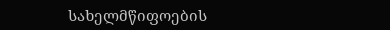სახელმწიფოების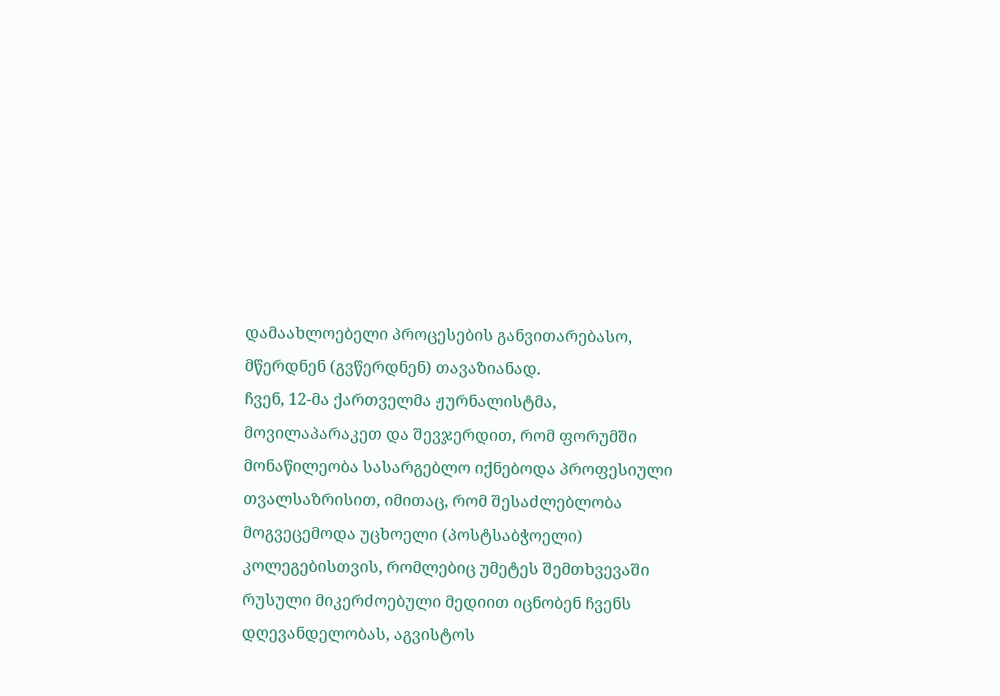დამაახლოებელი პროცესების განვითარებასო, მწერდნენ (გვწერდნენ) თავაზიანად.
ჩვენ, 12-მა ქართველმა ჟურნალისტმა, მოვილაპარაკეთ და შევჯერდით, რომ ფორუმში მონაწილეობა სასარგებლო იქნებოდა პროფესიული თვალსაზრისით, იმითაც, რომ შესაძლებლობა მოგვეცემოდა უცხოელი (პოსტსაბჭოელი) კოლეგებისთვის, რომლებიც უმეტეს შემთხვევაში რუსული მიკერძოებული მედიით იცნობენ ჩვენს დღევანდელობას, აგვისტოს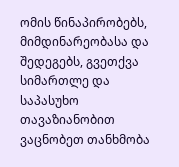ომის წინაპირობებს, მიმდინარეობასა და შედეგებს, გვეთქვა სიმართლე და საპასუხო თავაზიანობით ვაცნობეთ თანხმობა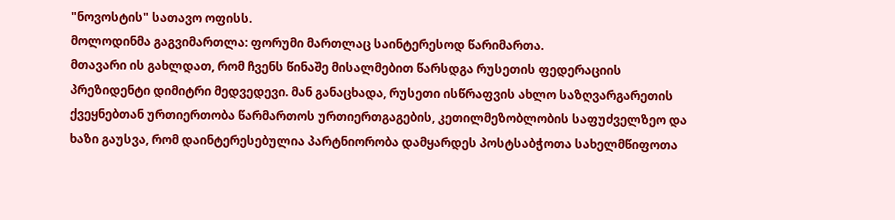"ნოვოსტის" სათავო ოფისს.
მოლოდინმა გაგვიმართლა: ფორუმი მართლაც საინტერესოდ წარიმართა.
მთავარი ის გახლდათ, რომ ჩვენს წინაშე მისალმებით წარსდგა რუსეთის ფედერაციის პრეზიდენტი დიმიტრი მედვედევი. მან განაცხადა, რუსეთი ისწრაფვის ახლო საზღვარგარეთის ქვეყნებთან ურთიერთობა წარმართოს ურთიერთგაგების, კეთილმეზობლობის საფუძველზეო და ხაზი გაუსვა, რომ დაინტერესებულია პარტნიორობა დამყარდეს პოსტსაბჭოთა სახელმწიფოთა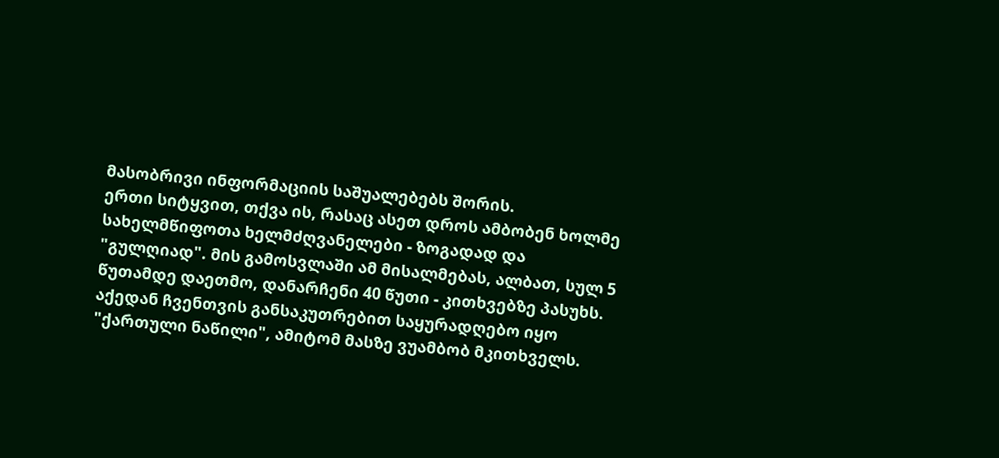მასობრივი ინფორმაციის საშუალებებს შორის.
ერთი სიტყვით, თქვა ის, რასაც ასეთ დროს ამბობენ ხოლმე სახელმწიფოთა ხელმძღვანელები - ზოგადად და "გულღიად". მის გამოსვლაში ამ მისალმებას, ალბათ, სულ 5 წუთამდე დაეთმო, დანარჩენი 40 წუთი - კითხვებზე პასუხს. აქედან ჩვენთვის განსაკუთრებით საყურადღებო იყო "ქართული ნაწილი", ამიტომ მასზე ვუამბობ მკითხველს.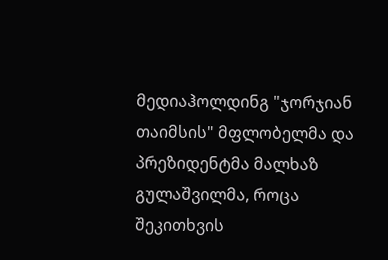მედიაჰოლდინგ "ჯორჯიან თაიმსის" მფლობელმა და პრეზიდენტმა მალხაზ გულაშვილმა, როცა შეკითხვის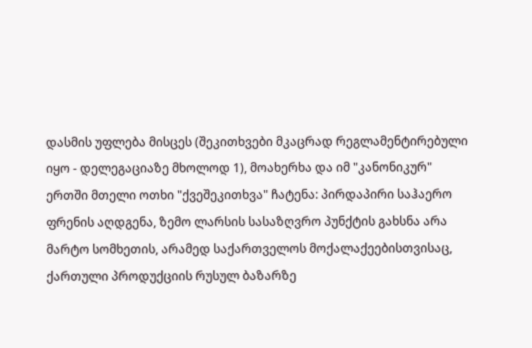დასმის უფლება მისცეს (შეკითხვები მკაცრად რეგლამენტირებული იყო - დელეგაციაზე მხოლოდ 1), მოახერხა და იმ "კანონიკურ" ერთში მთელი ოთხი "ქვეშეკითხვა" ჩატენა: პირდაპირი საჰაერო ფრენის აღდგენა, ზემო ლარსის სასაზღვრო პუნქტის გახსნა არა მარტო სომხეთის, არამედ საქართველოს მოქალაქეებისთვისაც, ქართული პროდუქციის რუსულ ბაზარზე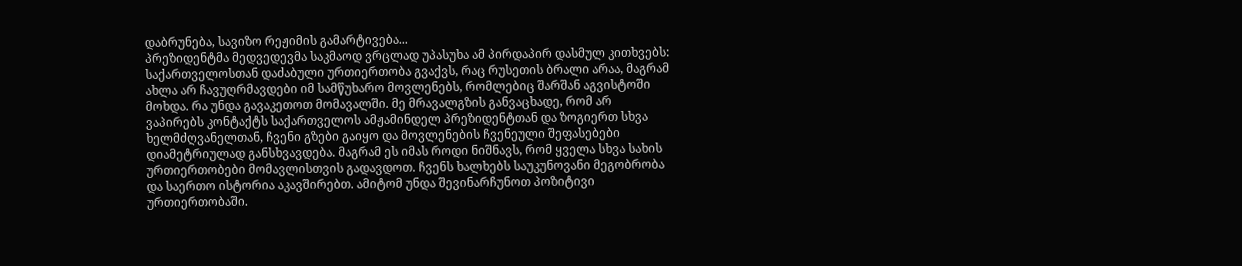დაბრუნება, სავიზო რეჟიმის გამარტივება...
პრეზიდენტმა მედვედევმა საკმაოდ ვრცლად უპასუხა ამ პირდაპირ დასმულ კითხვებს: საქართველოსთან დაძაბული ურთიერთობა გვაქვს, რაც რუსეთის ბრალი არაა, მაგრამ ახლა არ ჩავუღრმავდები იმ სამწუხარო მოვლენებს, რომლებიც შარშან აგვისტოში მოხდა. რა უნდა გავაკეთოთ მომავალში. მე მრავალგზის განვაცხადე, რომ არ ვაპირებს კონტაქტს საქართველოს ამჟამინდელ პრეზიდენტთან და ზოგიერთ სხვა ხელმძღვანელთან, ჩვენი გზები გაიყო და მოვლენების ჩვენეული შეფასებები დიამეტრიულად განსხვავდება. მაგრამ ეს იმას როდი ნიშნავს, რომ ყველა სხვა სახის ურთიერთობები მომავლისთვის გადავდოთ. ჩვენს ხალხებს საუკუნოვანი მეგობრობა და საერთო ისტორია აკავშირებთ. ამიტომ უნდა შევინარჩუნოთ პოზიტივი ურთიერთობაში.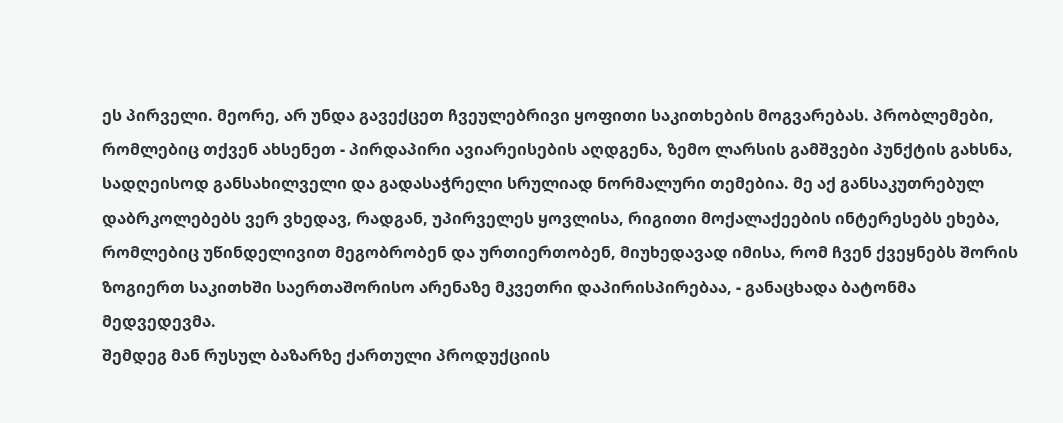ეს პირველი. მეორე, არ უნდა გავექცეთ ჩვეულებრივი ყოფითი საკითხების მოგვარებას. პრობლემები, რომლებიც თქვენ ახსენეთ - პირდაპირი ავიარეისების აღდგენა, ზემო ლარსის გამშვები პუნქტის გახსნა, სადღეისოდ განსახილველი და გადასაჭრელი სრულიად ნორმალური თემებია. მე აქ განსაკუთრებულ დაბრკოლებებს ვერ ვხედავ, რადგან, უპირველეს ყოვლისა, რიგითი მოქალაქეების ინტერესებს ეხება, რომლებიც უწინდელივით მეგობრობენ და ურთიერთობენ, მიუხედავად იმისა, რომ ჩვენ ქვეყნებს შორის ზოგიერთ საკითხში საერთაშორისო არენაზე მკვეთრი დაპირისპირებაა, - განაცხადა ბატონმა მედვედევმა.
შემდეგ მან რუსულ ბაზარზე ქართული პროდუქციის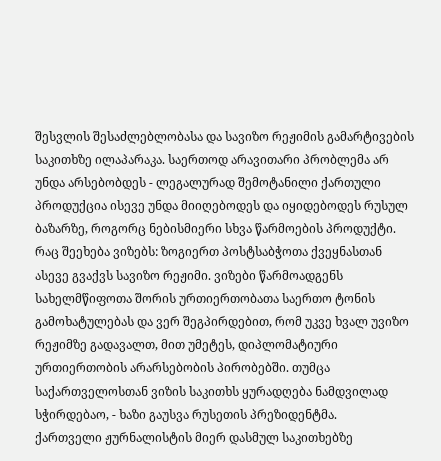შესვლის შესაძლებლობასა და სავიზო რეჟიმის გამარტივების საკითხზე ილაპარაკა. საერთოდ არავითარი პრობლემა არ უნდა არსებობდეს - ლეგალურად შემოტანილი ქართული პროდუქცია ისევე უნდა მიიღებოდეს და იყიდებოდეს რუსულ ბაზარზე, როგორც ნებისმიერი სხვა წარმოების პროდუქტი. რაც შეეხება ვიზებს: ზოგიერთ პოსტსაბჭოთა ქვეყნასთან ასევე გვაქვს სავიზო რეჟიმი. ვიზები წარმოადგენს სახელმწიფოთა შორის ურთიერთობათა საერთო ტონის გამოხატულებას და ვერ შეგპირდებით, რომ უკვე ხვალ უვიზო რეჟიმზე გადავალთ, მით უმეტეს, დიპლომატიური ურთიერთობის არარსებობის პირობებში. თუმცა საქართველოსთან ვიზის საკითხს ყურადღება ნამდვილად სჭირდებაო, - ხაზი გაუსვა რუსეთის პრეზიდენტმა.
ქართველი ჟურნალისტის მიერ დასმულ საკითხებზე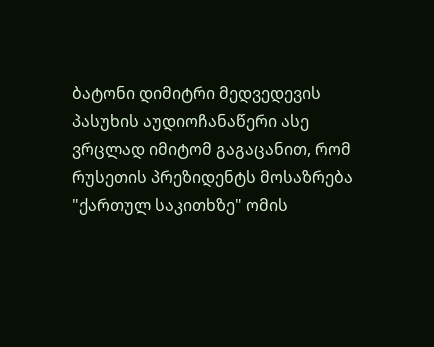ბატონი დიმიტრი მედვედევის პასუხის აუდიოჩანაწერი ასე ვრცლად იმიტომ გაგაცანით, რომ რუსეთის პრეზიდენტს მოსაზრება "ქართულ საკითხზე" ომის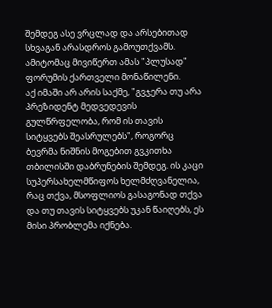შემდეგ ასე ვრცლად და არსებითად სხვაგან არასდროს გამოუთქვამს.
ამიტომაც მივიწერთ ამას "პლუსად" ფორუმის ქართველი მონაწილენი.
აქ იმაში არ არის საქმე, "გვჯერა თუ არა პრეზიდენტ მედვედევის გულწრფელობა, რომ ის თავის სიტყვებს შეასრულებს", როგორც ბევრმა ნიშნის მოგებით გვკითხა თბილისში დაბრუნების შემდეგ. ის კაცი სუპერსახელმწიფოს ხელმძღვანელია, რაც თქვა, მსოფლიოს გასაგონად თქვა და თუ თავის სიტყვებს უკან წაიღებს, ეს მისი პრობლემა იქნება.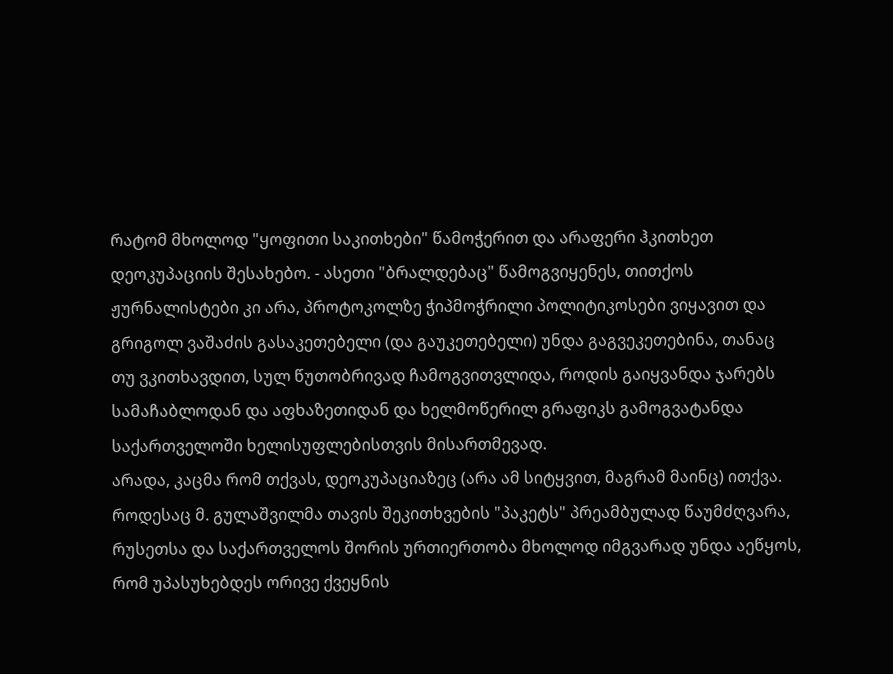რატომ მხოლოდ "ყოფითი საკითხები" წამოჭერით და არაფერი ჰკითხეთ დეოკუპაციის შესახებო. - ასეთი "ბრალდებაც" წამოგვიყენეს, თითქოს ჟურნალისტები კი არა, პროტოკოლზე ჭიპმოჭრილი პოლიტიკოსები ვიყავით და გრიგოლ ვაშაძის გასაკეთებელი (და გაუკეთებელი) უნდა გაგვეკეთებინა, თანაც თუ ვკითხავდით, სულ წუთობრივად ჩამოგვითვლიდა, როდის გაიყვანდა ჯარებს სამაჩაბლოდან და აფხაზეთიდან და ხელმოწერილ გრაფიკს გამოგვატანდა საქართველოში ხელისუფლებისთვის მისართმევად.
არადა, კაცმა რომ თქვას, დეოკუპაციაზეც (არა ამ სიტყვით, მაგრამ მაინც) ითქვა. როდესაც მ. გულაშვილმა თავის შეკითხვების "პაკეტს" პრეამბულად წაუმძღვარა, რუსეთსა და საქართველოს შორის ურთიერთობა მხოლოდ იმგვარად უნდა აეწყოს, რომ უპასუხებდეს ორივე ქვეყნის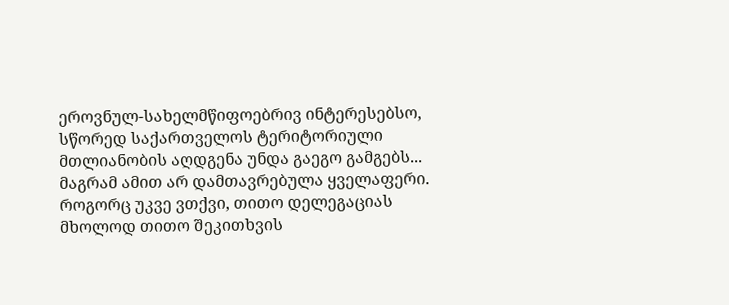ეროვნულ-სახელმწიფოებრივ ინტერესებსო, სწორედ საქართველოს ტერიტორიული მთლიანობის აღდგენა უნდა გაეგო გამგებს...
მაგრამ ამით არ დამთავრებულა ყველაფერი.
როგორც უკვე ვთქვი, თითო დელეგაციას მხოლოდ თითო შეკითხვის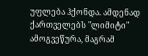უფლება ჰქონდა. ამდენად ქართველებს "ლიმიტი" ამოგვეწურა, მაგრამ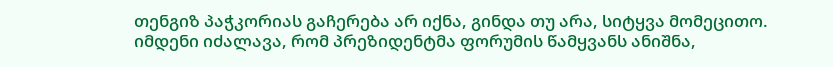თენგიზ პაჭკორიას გაჩერება არ იქნა, გინდა თუ არა, სიტყვა მომეცითო. იმდენი იძალავა, რომ პრეზიდენტმა ფორუმის წამყვანს ანიშნა,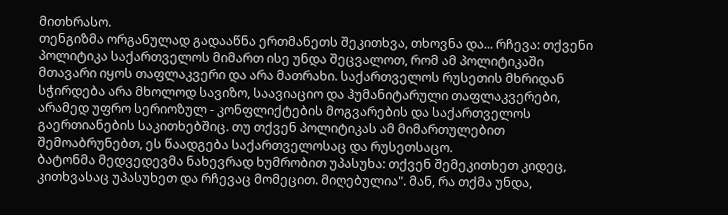მითხრასო.
თენგიზმა ორგანულად გადააწნა ერთმანეთს შეკითხვა, თხოვნა და... რჩევა: თქვენი პოლიტიკა საქართველოს მიმართ ისე უნდა შეცვალოთ, რომ ამ პოლიტიკაში მთავარი იყოს თაფლაკვერი და არა მათრახი. საქართველოს რუსეთის მხრიდან სჭირდება არა მხოლოდ სავიზო, საავიაციო და ჰუმანიტარული თაფლაკვერები, არამედ უფრო სერიოზულ - კონფლიქტების მოგვარების და საქართველოს გაერთიანების საკითხებშიც. თუ თქვენ პოლიტიკას ამ მიმართულებით შემოაბრუნებთ, ეს წაადგება საქართველოსაც და რუსეთსაცო.
ბატონმა მედვედევმა ნახევრად ხუმრობით უპასუხა: თქვენ შემეკითხეთ კიდეც, კითხვასაც უპასუხეთ და რჩევაც მომეცით. მიღებულია". მან, რა თქმა უნდა,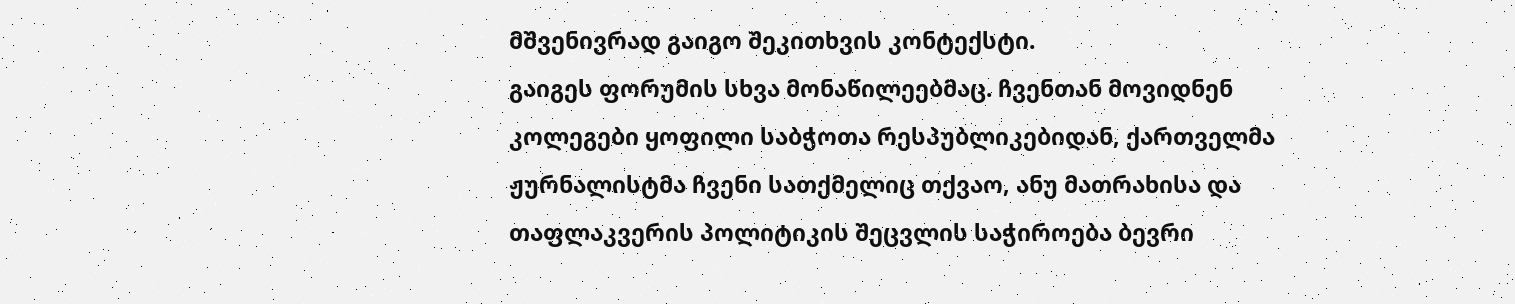მშვენივრად გაიგო შეკითხვის კონტექსტი.
გაიგეს ფორუმის სხვა მონაწილეებმაც. ჩვენთან მოვიდნენ კოლეგები ყოფილი საბჭოთა რესპუბლიკებიდან, ქართველმა ჟურნალისტმა ჩვენი სათქმელიც თქვაო, ანუ მათრახისა და თაფლაკვერის პოლიტიკის შეცვლის საჭიროება ბევრი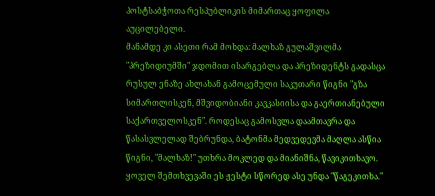პოსტსაბჭოთა რესპუბლიკის მიმართაც ყოფილა აუცილებელი.
მანამდე კი ასეთი რამ მოხდა: მალხაზ გულაშვილმა "პრეზიდიუმში" ჯდომით ისარგებლა და პრეზიდენტს გადასცა რუსულ ენაზე ახლახან გამოცემული საკუთარი წიგნი "გზა სიმართლისკენ, მშვიდობიანი კავკასიისა და გაერთიანებული საქართველოსკენ". როდესაც გამოსვლა დაამთავრა და წასასვლელად შებრუნდა, ბატონმა მედვედევმა მაღლა ასწია წიგნი, "მალხაზ!" უთხრა მოკლედ და მიანიშნა, წავიკითხავო. ყოველ შემთხვევაში ეს ჟესტი სწორედ ასე უნდა "წაგეკითხა."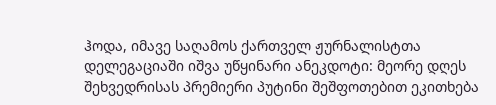ჰოდა, იმავე საღამოს ქართველ ჟურნალისტთა დელეგაციაში იშვა უწყინარი ანეკდოტი: მეორე დღეს შეხვედრისას პრემიერი პუტინი შეშფოთებით ეკითხება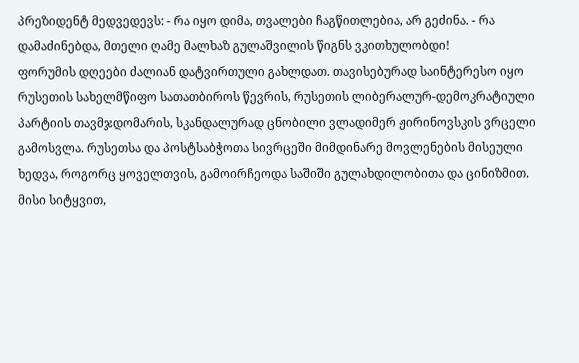პრეზიდენტ მედვედევს: - რა იყო დიმა, თვალები ჩაგწითლებია, არ გეძინა. - რა დამაძინებდა, მთელი ღამე მალხაზ გულაშვილის წიგნს ვკითხულობდი!
ფორუმის დღეები ძალიან დატვირთული გახლდათ. თავისებურად საინტერესო იყო რუსეთის სახელმწიფო სათათბიროს წევრის, რუსეთის ლიბერალურ-დემოკრატიული პარტიის თავმჯდომარის, სკანდალურად ცნობილი ვლადიმერ ჟირინოვსკის ვრცელი გამოსვლა. რუსეთსა და პოსტსაბჭოთა სივრცეში მიმდინარე მოვლენების მისეული ხედვა, როგორც ყოველთვის, გამოირჩეოდა საშიში გულახდილობითა და ცინიზმით. მისი სიტყვით,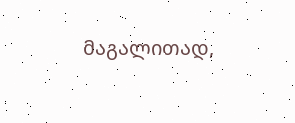მაგალითად,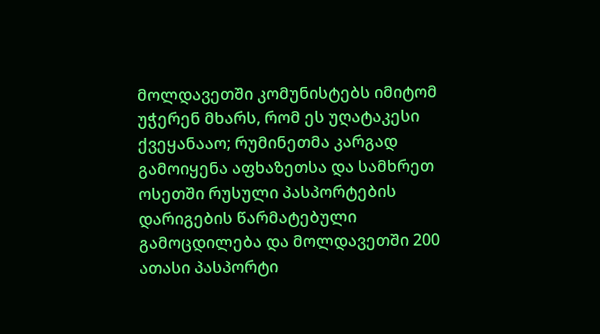მოლდავეთში კომუნისტებს იმიტომ უჭერენ მხარს, რომ ეს უღატაკესი ქვეყანააო; რუმინეთმა კარგად გამოიყენა აფხაზეთსა და სამხრეთ ოსეთში რუსული პასპორტების დარიგების წარმატებული გამოცდილება და მოლდავეთში 200 ათასი პასპორტი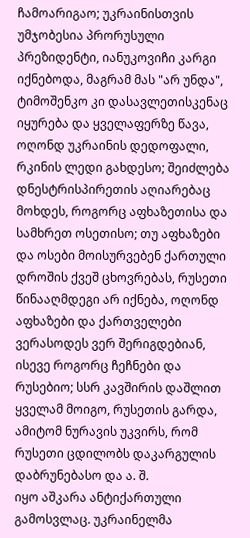ჩამოარიგაო; უკრაინისთვის უმჯობესია პრორუსული პრეზიდენტი, იანუკოვიჩი კარგი იქნებოდა, მაგრამ მას "არ უნდა", ტიმოშენკო კი დასავლეთისკენაც იყურება და ყველაფერზე წავა, ოღონდ უკრაინის დედოფალი, რკინის ლედი გახდესო; შეიძლება დნესტრისპირეთის აღიარებაც მოხდეს, როგორც აფხაზეთისა და სამხრეთ ოსეთისო; თუ აფხაზები და ოსები მოისურვებენ ქართული დროშის ქვეშ ცხოვრებას, რუსეთი წინააღმდეგი არ იქნება, ოღონდ აფხაზები და ქართველები ვერასოდეს ვერ შერიგდებიან, ისევე როგორც ჩეჩნები და რუსებიო; სსრ კავშირის დაშლით ყველამ მოიგო, რუსეთის გარდა, ამიტომ ნურავის უკვირს, რომ რუსეთი ცდილობს დაკარგულის დაბრუნებასო და ა. შ.
იყო აშკარა ანტიქართული გამოსვლაც. უკრაინელმა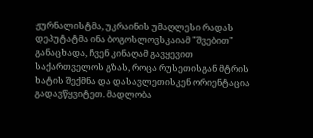ჟურნალისტმა, უკრაინის უმაღლესი რადას დეპუტატმა ინა ბოგოსლოვსკაიამ "შვებით" განაცხადა, ჩვენ კინაღამ გავყევით საქართველოს გზას, როცა რუსეთისგან მტრის ხატის შექმნა და დასავლეთისკენ ორიენტაცია გადავწყვიტეთ. მადლობა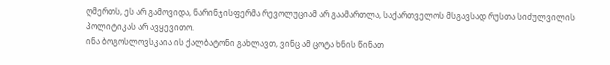ღმერთს, ეს არ გამოვიდა, ნარინჯისფერმა რევოლუციამ არ გაამართლა, საქართველოს მსგავსად რუსთა სიძულვილის პოლიტიკას არ ავყევითო.
ინა ბოგოსლოვსკაია ის ქალბატონი გახლავთ, ვინც ამ ცოტა ხნის წინათ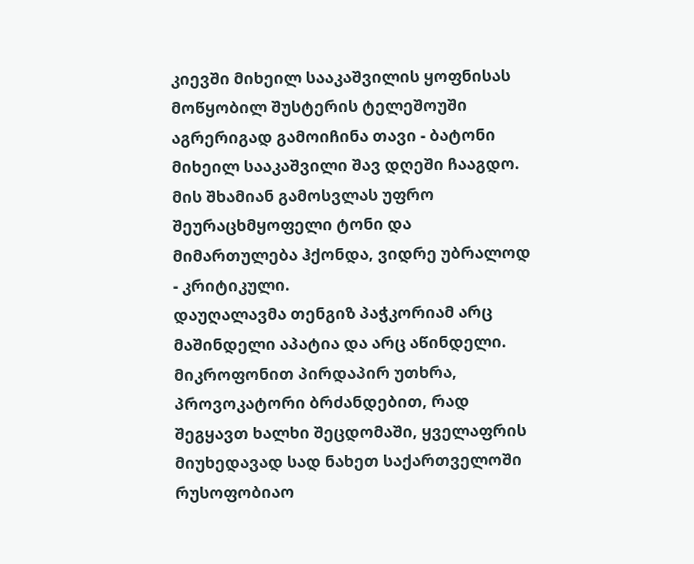კიევში მიხეილ სააკაშვილის ყოფნისას მოწყობილ შუსტერის ტელეშოუში აგრერიგად გამოიჩინა თავი - ბატონი მიხეილ სააკაშვილი შავ დღეში ჩააგდო. მის შხამიან გამოსვლას უფრო შეურაცხმყოფელი ტონი და მიმართულება ჰქონდა, ვიდრე უბრალოდ - კრიტიკული.
დაუღალავმა თენგიზ პაჭკორიამ არც მაშინდელი აპატია და არც აწინდელი. მიკროფონით პირდაპირ უთხრა, პროვოკატორი ბრძანდებით, რად შეგყავთ ხალხი შეცდომაში, ყველაფრის მიუხედავად სად ნახეთ საქართველოში რუსოფობიაო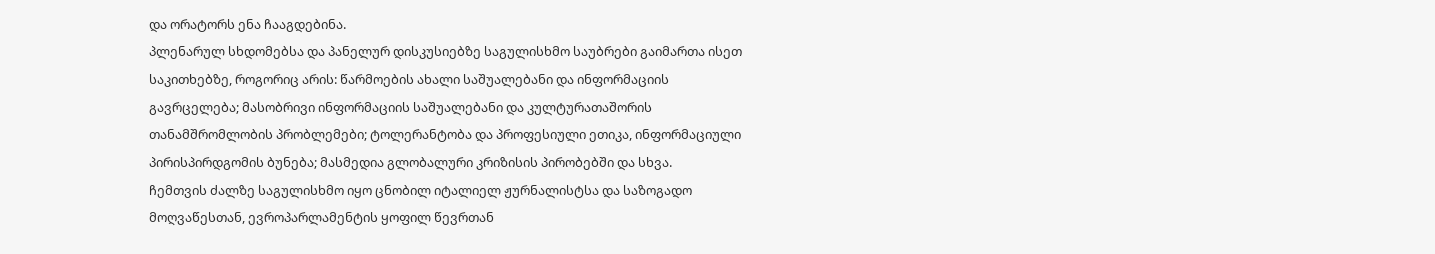და ორატორს ენა ჩააგდებინა.
პლენარულ სხდომებსა და პანელურ დისკუსიებზე საგულისხმო საუბრები გაიმართა ისეთ საკითხებზე, როგორიც არის: წარმოების ახალი საშუალებანი და ინფორმაციის გავრცელება; მასობრივი ინფორმაციის საშუალებანი და კულტურათაშორის თანამშრომლობის პრობლემები; ტოლერანტობა და პროფესიული ეთიკა, ინფორმაციული პირისპირდგომის ბუნება; მასმედია გლობალური კრიზისის პირობებში და სხვა.
ჩემთვის ძალზე საგულისხმო იყო ცნობილ იტალიელ ჟურნალისტსა და საზოგადო მოღვაწესთან, ევროპარლამენტის ყოფილ წევრთან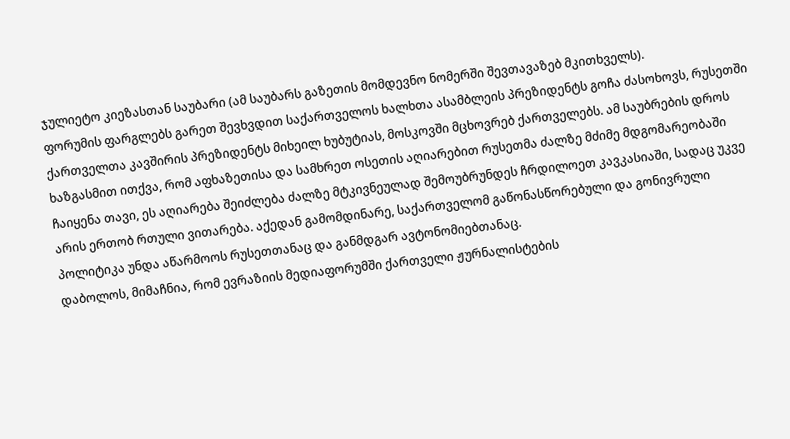ჯულიეტო კიეზასთან საუბარი (ამ საუბარს გაზეთის მომდევნო ნომერში შევთავაზებ მკითხველს).
ფორუმის ფარგლებს გარეთ შევხვდით საქართველოს ხალხთა ასამბლეის პრეზიდენტს გოჩა ძასოხოვს, რუსეთში ქართველთა კავშირის პრეზიდენტს მიხეილ ხუბუტიას, მოსკოვში მცხოვრებ ქართველებს. ამ საუბრების დროს ხაზგასმით ითქვა, რომ აფხაზეთისა და სამხრეთ ოსეთის აღიარებით რუსეთმა ძალზე მძიმე მდგომარეობაში ჩაიყენა თავი, ეს აღიარება შეიძლება ძალზე მტკივნეულად შემოუბრუნდეს ჩრდილოეთ კავკასიაში, სადაც უკვე არის ერთობ რთული ვითარება. აქედან გამომდინარე, საქართველომ გაწონასწორებული და გონივრული პოლიტიკა უნდა აწარმოოს რუსეთთანაც და განმდგარ ავტონომიებთანაც.
დაბოლოს, მიმაჩნია, რომ ევრაზიის მედიაფორუმში ქართველი ჟურნალისტების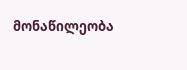მონაწილეობა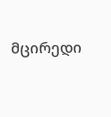მცირედი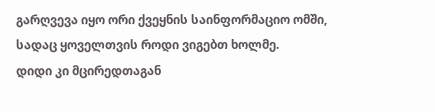გარღვევა იყო ორი ქვეყნის საინფორმაციო ომში, სადაც ყოველთვის როდი ვიგებთ ხოლმე.
დიდი კი მცირედთაგან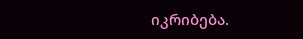იკრიბება.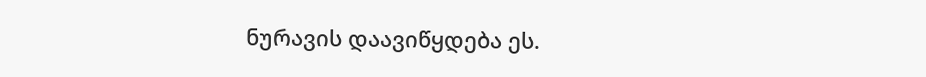ნურავის დაავიწყდება ეს.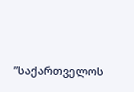”საქართველოს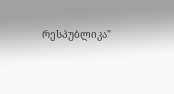რესპუბლიკა"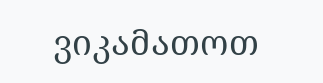ვიკამათოთ